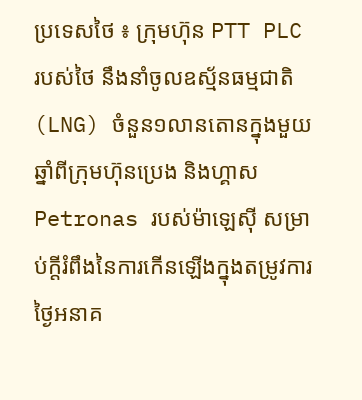ប្រទេសថៃ ៖ ក្រុមហ៊ុន PTT PLC របស់ថៃ នឹងនាំចូលឧស្ម័នធម្មជាតិ (LNG) ចំនួន១លានតោនក្នុងមួយឆ្នាំពីក្រុមហ៊ុនប្រេង និងហ្គាស Petronas របស់ម៉ាឡេស៊ី សម្រាប់ក្តីរំពឹងនៃការកើនឡើងក្នុងតម្រូវការថ្ងៃអនាគ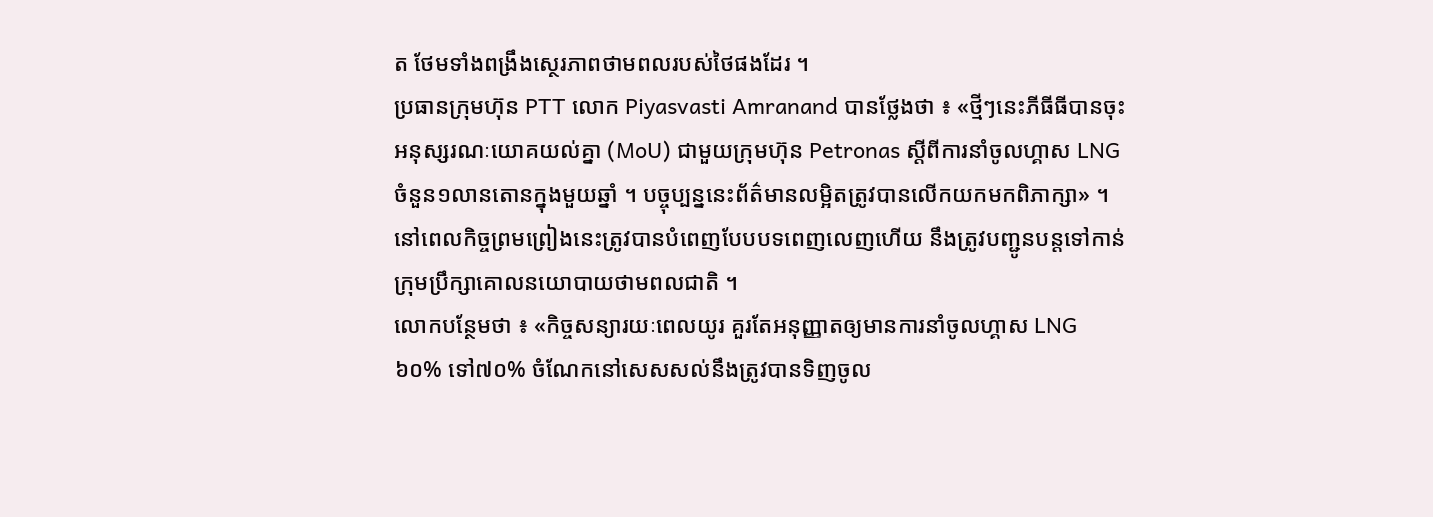ត ថែមទាំងពង្រឹងស្ថេរភាពថាមពលរបស់ថៃផងដែរ ។
ប្រធានក្រុមហ៊ុន PTT លោក Piyasvasti Amranand បានថ្លែងថា ៖ «ថ្មីៗនេះភីធីធីបានចុះអនុស្សរណៈយោគយល់គ្នា (MoU) ជាមួយក្រុមហ៊ុន Petronas ស្តីពីការនាំចូលហ្គាស LNG ចំនួន១លានតោនក្នុងមួយឆ្នាំ ។ បច្ចុប្បន្ននេះព័ត៌មានលម្អិតត្រូវបានលើកយកមកពិភាក្សា» ។ នៅពេលកិច្ចព្រមព្រៀងនេះត្រូវបានបំពេញបែបបទពេញលេញហើយ នឹងត្រូវបញ្ជូនបន្តទៅកាន់ក្រុមប្រឹក្សាគោលនយោបាយថាមពលជាតិ ។
លោកបន្ថែមថា ៖ «កិច្ចសន្យារយៈពេលយូរ គួរតែអនុញ្ញាតឲ្យមានការនាំចូលហ្គាស LNG ៦០% ទៅ៧០% ចំណែកនៅសេសសល់នឹងត្រូវបានទិញចូល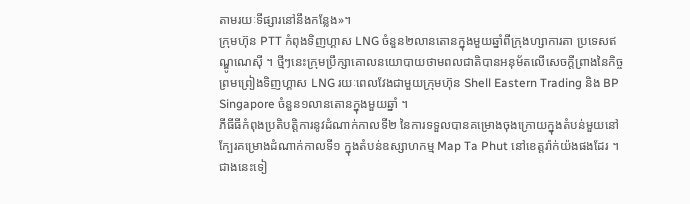តាមរយៈទីផ្សារនៅនឹងកន្លែង»។
ក្រុមហ៊ុន PTT កំពុងទិញហ្គាស LNG ចំនួន២លានតោនក្នុងមួយឆ្នាំពីក្រុងហ្សាការតា ប្រទេសឥណ្ឌូណេស៊ី ។ ថ្មីៗនេះក្រុមប្រឹក្សាគោលនយោបាយថាមពលជាតិបានអនុម័តលើសេចក្តីព្រាងនៃកិច្ចព្រមព្រៀងទិញហ្គាស LNG រយៈពេលវែងជាមួយក្រុមហ៊ុន Shell Eastern Trading និង BP Singapore ចំនួន១លានតោនក្នុងមួយឆ្នាំ ។
ភីធីធីកំពុងប្រតិបត្តិការនូវដំណាក់កាលទី២ នៃការទទួលបានគម្រោងចុងក្រោយក្នុងតំបន់មួយនៅក្បែរគម្រោងដំណាក់កាលទី១ ក្នុងតំបន់ឧស្សាហកម្ម Map Ta Phut នៅខេត្តរ៉ាក់យ៉ងផងដែរ ។
ជាងនេះទៀ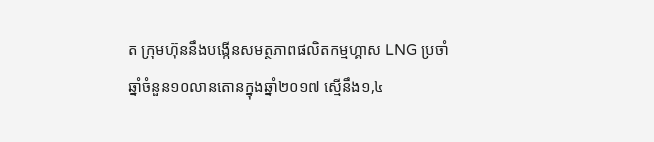ត ក្រុមហ៊ុននឹងបង្កើនសមត្ថភាពផលិតកម្មហ្គាស LNG ប្រចាំឆ្នាំចំនួន១០លានតោនក្នុងឆ្នាំ២០១៧ ស្មើនឹង១,៤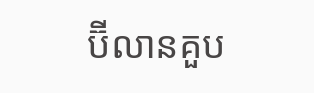ប៊ីលានគួប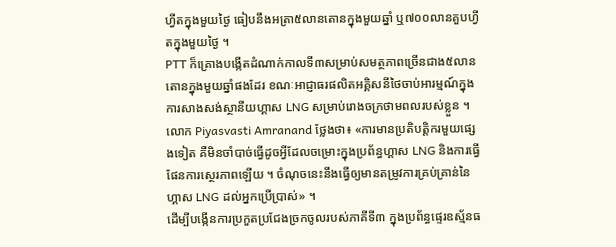ហ្វីតក្នុងមួយថ្ងៃ ធៀបនឹងអត្រា៥លានតោនក្នុងមួយឆ្នាំ ឬ៧០០លានគួបហ្វីតក្នុងមួយថ្ងៃ ។
PTT ក៏គ្រោងបង្កើតដំណាក់កាលទី៣សម្រាប់សមត្ថភាពច្រើនជាង៥លានតោនក្នុងមួយឆ្នាំផងដែរ ខណៈអាជ្ញាធរផលិតអគ្គិសនីថៃចាប់អារម្មណ៍ក្នុងការសាងសង់ស្ថានីយហ្គាស LNG សម្រាប់រោងចក្រថាមពលរបស់ខ្លួន ។
លោក Piyasvasti Amranand ថ្លែងថា៖ «ការមានប្រតិបត្តិករមួយផ្សេងទៀត គឺមិនចាំបាច់ធ្វើដូចអ្វីដែលចម្រោះក្នុងប្រព័ន្ធហ្គាស LNG និងការធ្វើផែនការស្ថេរភាពឡើយ ។ ចំណុចនេះនឹងធ្វើឲ្យមានតម្រូវការគ្រប់គ្រាន់នៃហ្គាស LNG ដល់អ្នកប្រើប្រាស់» ។
ដើម្បីបង្កើនការប្រកួតប្រជែងច្រកចូលរបស់ភាគីទី៣ ក្នុងប្រព័ន្ធផ្ទេរឧស្ម័នធ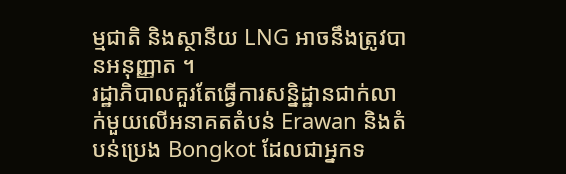ម្មជាតិ និងស្ថានីយ LNG អាចនឹងត្រូវបានអនុញ្ញាត ។
រដ្ឋាភិបាលគួរតែធ្វើការសន្និដ្ឋានជាក់លាក់មួយលើអនាគតតំបន់ Erawan និងតំបន់ប្រេង Bongkot ដែលជាអ្នកទ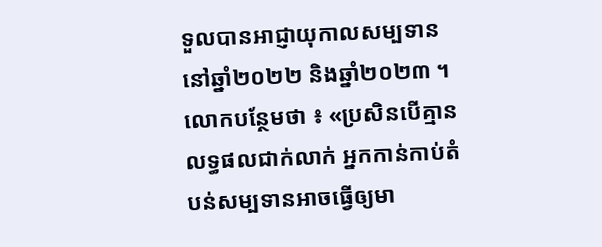ទួលបានអាជ្ញាយុកាលសម្បទាននៅឆ្នាំ២០២២ និងឆ្នាំ២០២៣ ។
លោកបន្ថែមថា ៖ «ប្រសិនបើគ្មានលទ្ធផលជាក់លាក់ អ្នកកាន់កាប់តំបន់សម្បទានអាចធ្វើឲ្យមា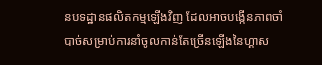នបទដ្ឋានផលិតកម្មឡើងវិញ ដែលអាចបង្កើនភាពចាំបាច់សម្រាប់ការនាំចូលកាន់តែច្រើនឡើងនៃហ្គាស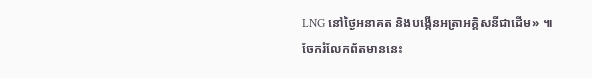LNG នៅថ្ងៃអនាគត និងបង្កើនអត្រាអគ្គិសនីជាដើម» ៕
ចែករំលែកព័តមាននេះ